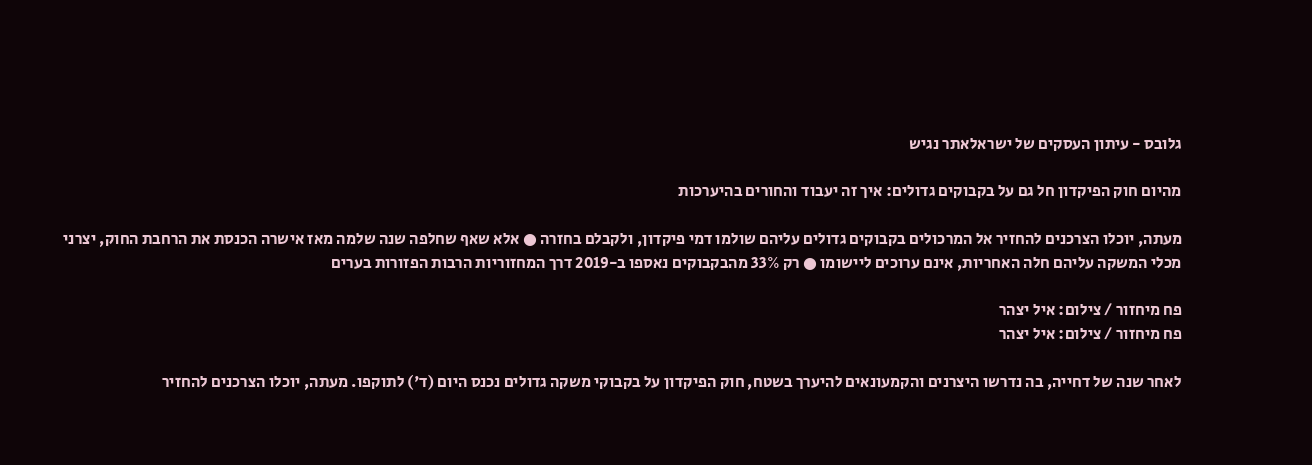גלובס - עיתון העסקים של ישראלאתר נגיש

מהיום חוק הפיקדון חל גם על בקבוקים גדולים: איך זה יעבוד והחורים בהיערכות

מעתה, יוכלו הצרכנים להחזיר אל המרכולים בקבוקים גדולים עליהם שולמו דמי פיקדון, ולקבלם בחזרה ● אלא שאף שחלפה שנה שלמה מאז אישרה הכנסת את הרחבת החוק, יצרני מכלי המשקה עליהם חלה האחריות, אינם ערוכים ליישומו ● רק 33% מהבקבוקים נאספו ב-2019 דרך המחזוריות הרבות הפזורות בערים

פח מיחזור / צילום: איל יצהר
פח מיחזור / צילום: איל יצהר

לאחר שנה של דחייה, בה נדרשו היצרנים והקמעונאים להיערך בשטח, חוק הפיקדון על בקבוקי משקה גדולים נכנס היום (ד') לתוקפו. מעתה, יוכלו הצרכנים להחזיר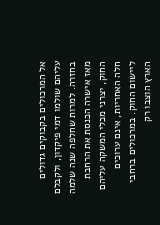אל המרכולים בקבוקים גדולים עליהם שולמו דמי פיקדון, ולקבלם בחזרה. למרות שחלפה שנה שלמה מאז אישרה הכנסת את הרחבת החוק, יצרני מכלי המשקה עליהם חלה האחריות, אינם ערוכים ליישום החוק. במרכולים ברחבי הארץ הוצבו רק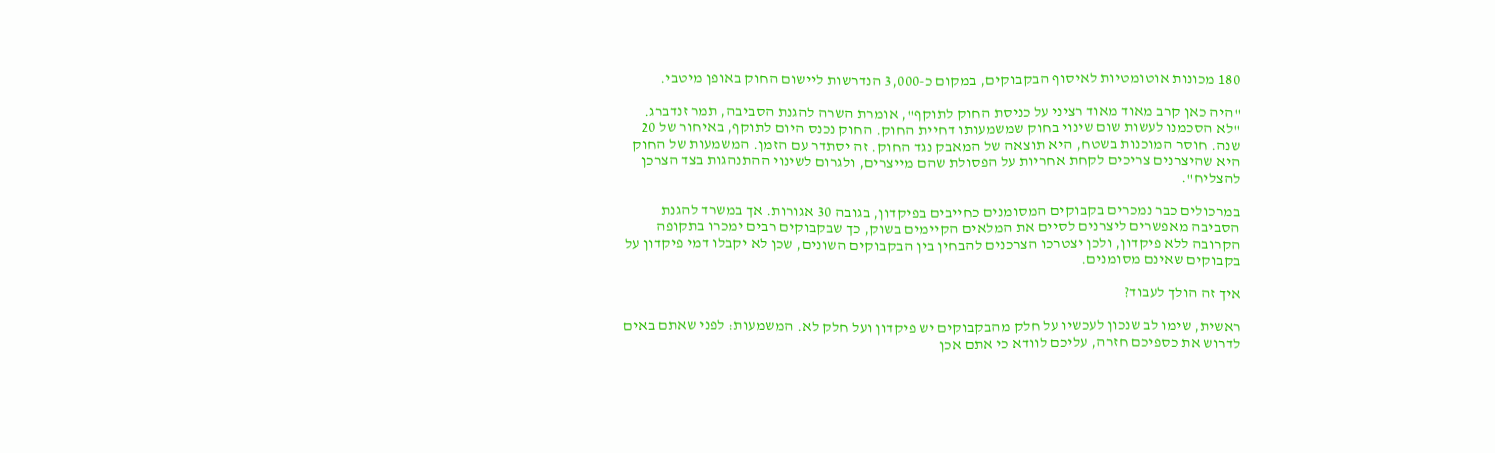180 מכונות אוטומטיות לאיסוף הבקבוקים, במקום כ-3,000 הנדרשות ליישום החוק באופן מיטבי.

"היה כאן קרב מאוד מאוד רציני על כניסת החוק לתוקף", אומרת השרה להגנת הסביבה, תמר זנדברג. "לא הסכמנו לעשות שום שינוי בחוק שמשמעותו דחיית החוק. החוק נכנס היום לתוקף, באיחור של 20 שנה. חוסר המוכנות בשטח, היא תוצאה של המאבק נגד החוק. זה יסתדר עם הזמן. המשמעות של החוק היא שהיצרנים צריכים לקחת אחריות על הפסולת שהם מייצרים, ולגרום לשינוי ההתנהגות בצד הצרכן להצליח".

במרכולים כבר נמכרים בקבוקים המסומנים כחייבים בפיקדון, בגובה 30 אגורות. אך במשרד להגנת הסביבה מאפשרים ליצרנים לסיים את המלאים הקיימים בשוק, כך שבקבוקים רבים ימכרו בתקופה הקרובה ללא פיקדון, ולכן יצטרכו הצרכנים להבחין בין הבקבוקים השונים, שכן לא יקבלו דמי פיקדון על בקבוקים שאינם מסומנים.

איך זה הולך לעבוד?

ראשית, שימו לב שנכון לעכשיו על חלק מהבקבוקים יש פיקדון ועל חלק לא. המשמעות: לפני שאתם באים לדרוש את כספיכם חזרה, עליכם לוודא כי אתם אכן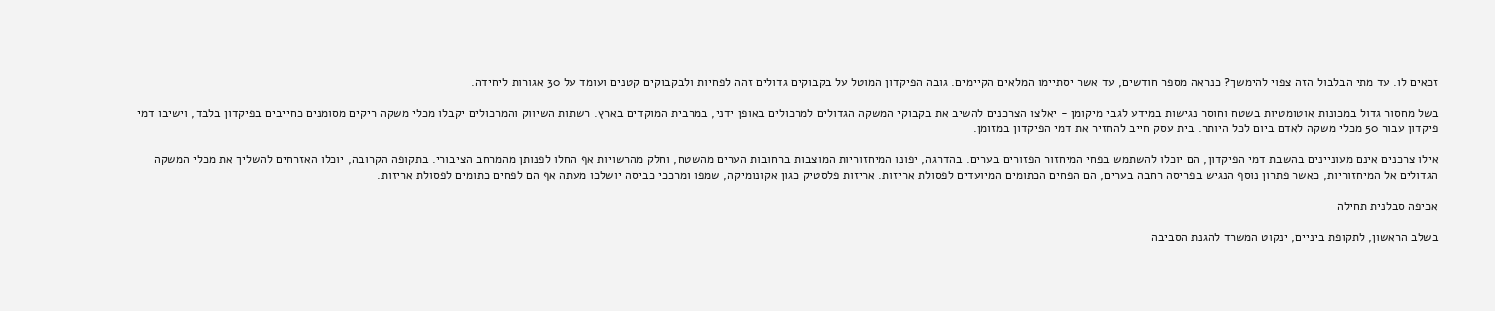זכאים לו. עד מתי הבלבול הזה צפוי להימשך? כנראה מספר חודשים, עד אשר יסתיימו המלאים הקיימים. גובה הפיקדון המוטל על בקבוקים גדולים זהה לפחיות ולבקבוקים קטנים ועומד על 30 אגורות ליחידה.

בשל מחסור גדול במכונות אוטומטיות בשטח וחוסר נגישות במידע לגבי מיקומן - יאלצו הצרכנים להשיב את בקבוקי המשקה הגדולים למרכולים באופן ידני, במרבית המוקדים בארץ. רשתות השיווק והמרכולים יקבלו מכלי משקה ריקים מסומנים כחייבים בפיקדון בלבד, וישיבו דמי פיקדון עבור 50 מכלי משקה לאדם ביום לכל היותר. בית עסק חייב להחזיר את דמי הפיקדון במזומן.

אילו צרכנים אינם מעוניינים בהשבת דמי הפיקדון, הם יוכלו להשתמש בפחי המיחזור הפזורים בערים. בהדרגה, יפונו המיחזוריות המוצבות ברחובות הערים מהשטח, וחלק מהרשויות אף החלו לפנותן מהמרחב הציבורי. בתקופה הקרובה, יוכלו האזרחים להשליך את מכלי המשקה הגדולים אל המיחזוריות, כאשר פתרון נוסף הנגיש בפריסה רחבה בערים, הם הפחים הכתומים המיועדים לפסולת אריזות. אריזות פלסטיק כגון אקונומיקה, שמפו ומרככי כביסה יושלכו מעתה אף הם לפחים כתומים לפסולת אריזות.

אכיפה סבלנית תחילה

בשלב הראשון, לתקופת ביניים, ינקוט המשרד להגנת הסביבה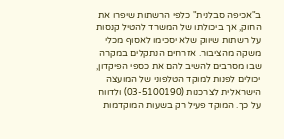ב"אכיפה סבלנית" כלפי הרשתות שיפרו את החוק, אך ביכולתו של המשרד להטיל קנסות על רשתות שיווק שלא יסכימו לאסוף מכלי משקה מהציבור. אזרחים הנתקלים במקרה שבו מסרבים להשיב להם את כספי הפיקדון, יכולים לפנות למוקד הטלפוני של המועצה הישראלית לצרכנות (03-5100190) ולדווח על כך. המוקד פעיל רק בשעות המוקדמות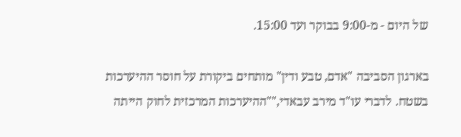של היום - מ-9:00 בבוקר ועד 15:00.

בארגון הסביבה "אדם, טבע ודין" מותחים ביקורת על חוסר ההיערכות בשטח. לדברי עו"ד מירב עבאדי,""ההיערכות המרכזית לחוק הייתה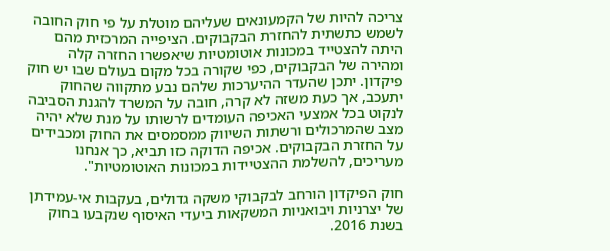צריכה להיות של הקמעונאים שעליהם מוטלת על פי חוק החובה לשמש כתשתית להחזרת הבקבוקים. הציפייה המרכזית מהם היתה להצטייד במכונות אוטומטיות שיאפשרו החזרה קלה ומהירה של הבקבוקים, כפי שקורה בכל מקום בעולם שבו יש חוק פיקדון. יתכן שהעדר ההיערכות שלהם נבע מתקווה שהחוק יתעכב, אך כעת משזה לא קרה, חובה על המשרד להגנת הסביבה לנקוט בכל אמצעי האכיפה העומדים לרשותו על מנת שלא יהיה מצב שהמרכולים ורשתות השיווק ממסמסים את החוק ומכבידים על החזרת הבקבוקים. אכיפה הדוקה כזו תביא, כך אנחנו מעריכים, להשלמת ההצטיידות במכונות האוטומטיות".

חוק הפיקדון הורחב לבקבוקי משקה גדולים, בעקבות אי-עמידתן של יצרניות ויבואניות המשקאות ביעדי האיסוף שנקבעו בחוק בשנת 2016.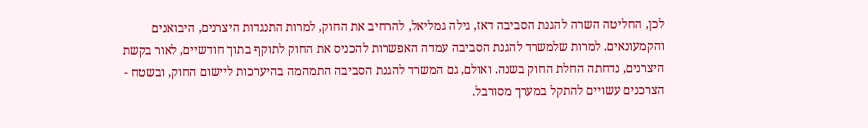לכן, החליטה השרה להגנת הסביבה דאז, גילה גמליאל, להרחיב את החוק, למרות התנגדות היצרנים, היבואנים והקמעונאים. למרות שלמשרד להגנת הסביבה עמדה האפשרות להכניס את החוק לתוקף בתוך חודשיים, לאור בקשת היצרנים, נדחתה החלת החוק בשנה. ואולם, גם המשרד להגנת הסביבה התמהמה בהיערכות ליישום החוק, ובשטח - הצרכנים עשויים להתקל במערך מסורבל.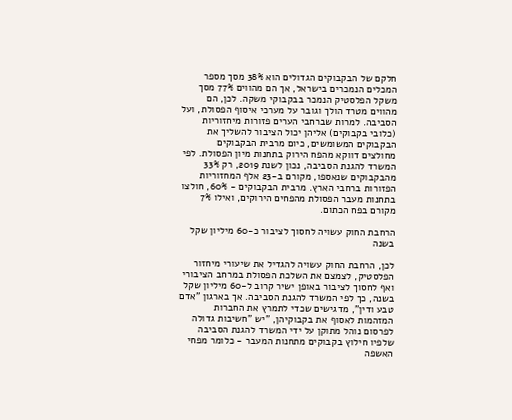חלקם של הבקבוקים הגדולים הוא 38% מסך מספר המכלים הנמכרים בישראל, אך הם מהווים 77% מסך משקל הפלסטיק הנמכר בבקבוקי משקה. לכן, הם מהווים מטרד הולך וגובר על מערכי איסוף הפסולת, ועל הסביבה. למרות שברחבי הערים פזורות מיחזוריות (כלובי בקבוקים) אליהן יכול הציבור להשליך את הבקבוקים המשומשים, כיום מרבית הבקבוקים מחולצים דווקא מהפח הירוק בתחנות מיון הפסולת. לפי המשרד להגנת הסביבה, נכון לשנת 2019, רק 33% מהבקבוקים שנאספו, מקורם ב-23 אלף המחזוריות הפזורות ברחבי הארץ. מרבית הבקבוקים - 60%, חולצו בתחנות מעבר הפסולת מהפחים הירוקים, ואילו 7% מקורם בפח הכתום.

הרחבת החוק עשויה לחסוך לציבור כ-60 מיליון שקל בשנה

לכן, הרחבת החוק עשויה להגדיל את שיעורי מיחזור הפלסטיק, לצמצם את השלכת הפסולת במרחב הציבורי ואף לחסוך לציבור באופן ישיר קרוב ל-60 מיליון שקל בשנה, כך לפי המשרד להגנת הסביבה. אך בארגון "אדם טבע ודין", מדגישים שכדי לתמרץ את החברות המזהמות לאסוף את בקבוקיהן, "יש "חשיבות גדולה לפרסום נוהל מתוקן על ידי המשרד להגנת הסביבה שלפיו חילוץ בקבוקים מתחנות המעבר - כלומר מפחי האשפה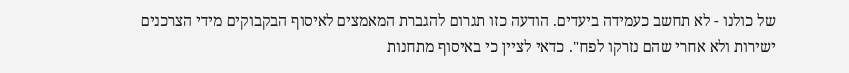של כולנו - לא תחשב כעמידה ביעדים. הודעה כזו תגרום להגברת המאמצים לאיסוף הבקבוקים מידי הצרכנים ישירות ולא אחרי שהם נזרקו לפח". כדאי לציין כי באיסוף מתחנות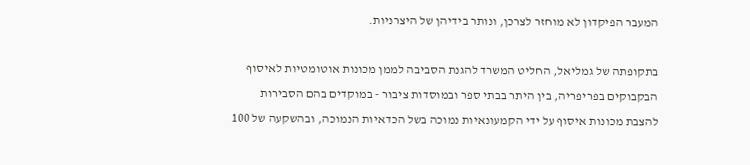המעבר הפיקדון לא מוחזר לצרכן, ונותר בידיהן של היצרניות.

בתקופתה של גמליאל, החליט המשרד להגנת הסביבה לממן מכונות אוטומטיות לאיסוף הבקבוקים בפריפריה, בין היתר בבתי ספר ובמוסדות ציבור - במוקדים בהם הסבירות להצבת מכונות איסוף על ידי הקמעונאיות נמוכה בשל הכדאיות הנמוכה, ובהשקעה של 100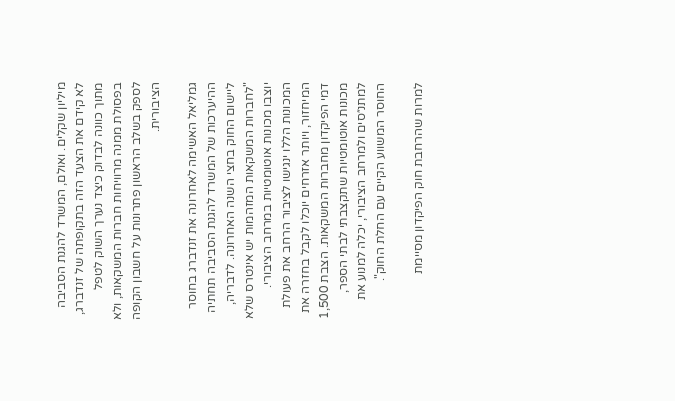מיליון שקלים. ואולם, המשרד להגנת הסביבה לא קידם את הצעד הזה בתקופתה של זנדברג, מתוך כוונה לבדוק כיצד נערך השוק לטפל בפסולת ממנה מרוויחות חברות המשקאות, ולא לספק בשלב הראשון פתרונות על חשבון הקופה הציבורית.

גמליאל האשימה לאחרונה את זנדברג בחוסר ההיערכות של המשרד להגנת הסביבה תחתיה ליישום החוק בחצי השנה האחרונה. לדבריה, "לחברות המשקאות המזהמות יש אינטרס שלא יוצבו מכונות אוטומטיות במרחב הציבורי. המכונות הללו ינגישו לציבור הרחב את פעולת המיחזור, ויותר אזרחים יוכלו לקבל בחזרה את דמי הפיקדון מחברות המשקאות. הצבת 1,500 מכונות אוטומטיות שתקצבתי לבתי הספר, למתנ״סים ולמרחב הציבורי, יכלה למנוע את החוסר המשווע הקיים עם החלת החוק".

למרות שהרחבת חוק הפיקדון מסיימת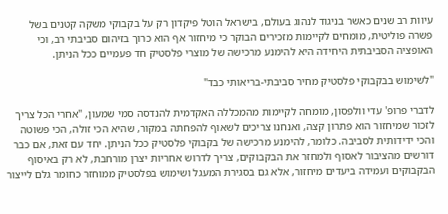עיוות רב שנים כאשר בניגוד לנהוג בעולם, בישראל הוטל פיקדון רק על בקבוקי משקה קטנים בשל פשרה פוליטית, מומחים לקיימות מזכירים הבוקר כי מיחזור אף הוא כרוך בזיהום סביבתי רב, וכי האופציה הסביבתית היחידה היא להימנע מרכישה של מוצרי פלסטיק חד פעמיים ככל הניתן.

"לשימוש בבקבוקי פלסטיק מחיר סביבתי-בריאותי כבד"

לדברי פרופ' עדי וולפסון, מומחה לקיימות מהמכללה האקדמית להנדסה סמי שמעון, "אחרי הכל צריך לזכור שמיחזור הוא פתרון קצה, ואנחנו צריכים לשאוף להפחתה במקור, שהיא הכי זולה, הכי פשוטה והכי ידידותית לסביבה. כלומר, להימנע מרכישה של בקבוקי פלסטיק ככל הניתן. יחד עם זאת, אם כבר דורשים מהציבור לאסוף ולמחזר את הבקבוקים, צריך לדרוש אחריות יצרן מורחבת, לא רק באיסוף הבקבוקים ועמידה ביעדים מיחזור, אלא גם בסגירת המעגל ושימוש בפלסטיק ממוחזר כחומר גלם לייצור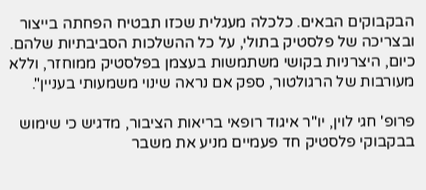הבקבוקים הבאים. כלכלה מעגלית שכזו תבטיח הפחתה בייצור ובצריכה של פלסטיק בתולי, על כל ההשלכות הסביבתיות שלהם. כיום, היצרניות בקושי משתמשות בעצמן בפלסטיק ממוחזר, וללא מעורבות של הרגולטור, ספק אם נראה שינוי משמעותי בעניין".

פרופ' חגי לוין, יו"ר איגוד רופאי בריאות הציבור, מדגיש כי שימוש בבקבוקי פלסטיק חד פעמיים מניע את משבר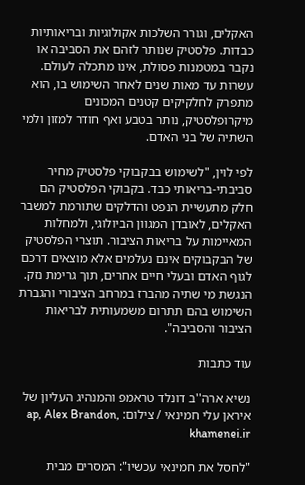האקלים, וגורר השלכות אקולוגיות ובריאותיות כבדות. פלסטיק שנותר לזהם את הסביבה או נקבר במטמנות פסולת, אינו מתכלה לעולם. עשרות עד מאות שנים לאחר השימוש בו, הוא מתפרק לחלקיקים קטנים המכונים מיקרופלסטיק, נותר בטבע ואף חודר למזון ולמי השתיה של בני האדם.

לפי לוין, "לשימוש בבקבוקי פלסטיק מחיר סביבתי-בריאותי כבד. בקבוקי הפלסטיק הם חלק מתעשיית הנפט והדלקים שתורמת למשבר האקלים, לאובדן המגוון הביולוגי, ולמחלות המאיימות על בריאות הציבור. תוצרי הפלסטיק של הבקבוקים אינם נעלמים אלא מוצאים דרכם לגוף האדם ובעלי חיים אחרים, תוך גרימת נזק. הנגשת מי שתיה מהברז במרחב הציבורי והגברת השימוש בהם תתרום משמעותית לבריאות הציבור והסביבה".

עוד כתבות

נשיא ארה''ב דונלד טראמפ והמנהיג העליון של איראן עלי חמינאי / צילום: ap, Alex Brandon, khamenei.ir

"לחסל את חמינאי עכשיו": המסרים מבית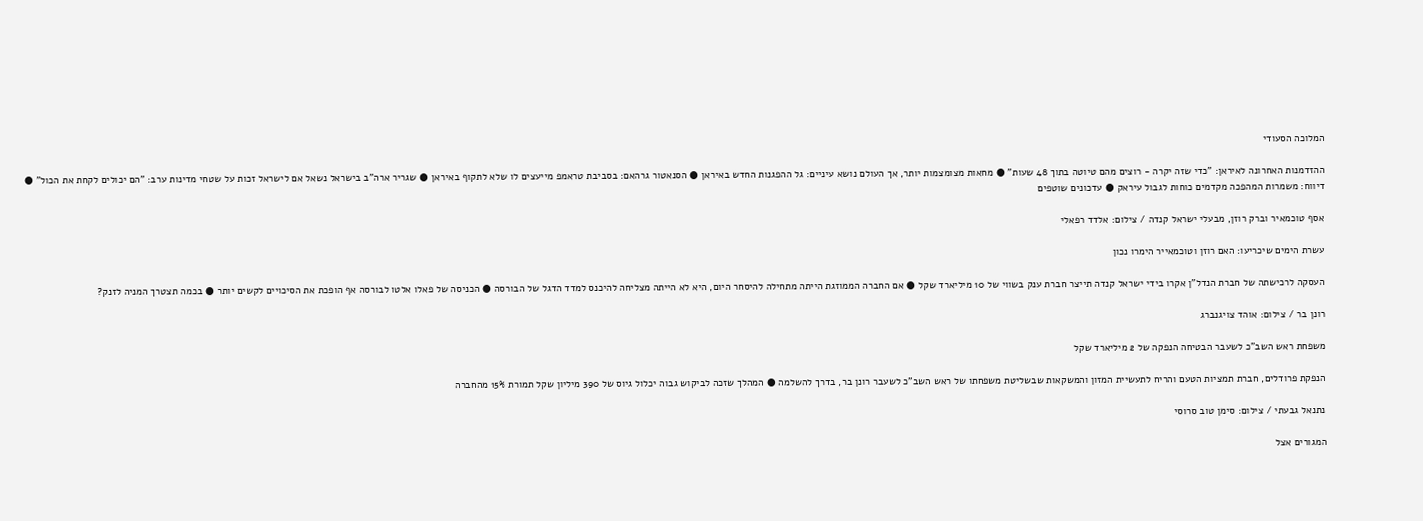המלוכה הסעודי

ההזדמנות האחרונה לאיראן: "כדי שזה יקרה - רוצים מהם טיוטה בתוך 48 שעות" ● מחאות מצומצמות יותר, אך העולם נושא עיניים: גל ההפגנות החדש באיראן ● הסנאטור גרהאם: בסביבת טראמפ מייעצים לו שלא לתקוף באיראן ● שגריר ארה"ב בישראל נשאל אם לישראל זכות על שטחי מדינות ערב: "הם יכולים לקחת את הכול" ● דיווח: משמרות המהפכה מקדמים כוחות לגבול עיראק ● עדכונים שוטפים

אסף טוכמאיר וברק רוזן, מבעלי ישראל קנדה / צילום: אלדד רפאלי

עשרת הימים שיכריעו: האם רוזן וטוכמאייר הימרו נכון

העסקה לרכישתה של חברת הנדל"ן אקרו בידי ישראל קנדה תייצר חברת ענק בשווי של 10 מיליארד שקל ● אם החברה הממוזגת הייתה מתחילה להיסחר היום, היא לא הייתה מצליחה להיכנס למדד הדגל של הבורסה ● הכניסה של פאלו אלטו לבורסה אף הופכת את הסיכויים לקשים יותר ● בכמה תצטרך המניה לזנק?

רונן בר / צילום: אוהד צויגנברג

משפחת ראש השב"כ לשעבר הבטיחה הנפקה של 2 מיליארד שקל

הנפקת פרודלים, חברת תמציות הטעם והריח לתעשיית המזון והמשקאות שבשליטת משפחתו של ראש השב"כ לשעבר רונן בר, בדרך להשלמה ● המהלך שזכה לביקוש גבוה יכלול גיוס של 390 מיליון שקל תמורת 15% מהחברה

נתנאל גבעתי / צילום: סימן טוב סרוסי

המגורים אצל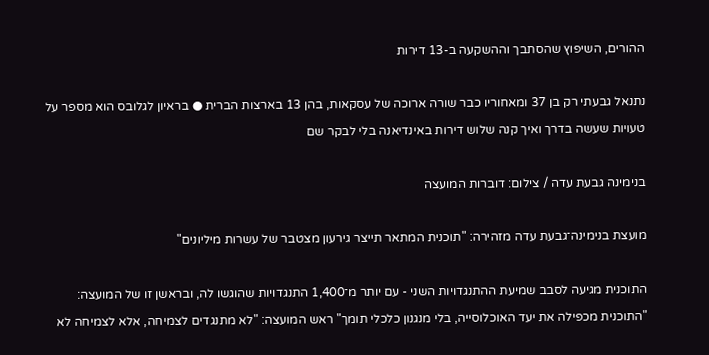ההורים, השיפוץ שהסתבך וההשקעה ב-13 דירות

נתנאל גבעתי רק בן 37 ומאחוריו כבר שורה ארוכה של עסקאות, בהן 13 בארצות הברית ● בראיון לגלובס הוא מספר על טעויות שעשה בדרך ואיך קנה שלוש דירות באינדיאנה בלי לבקר שם

בנימינה גבעת עדה / צילום: דוברות המועצה

מועצת בנימינה־גבעת עדה מזהירה: "תוכנית המתאר תייצר גירעון מצטבר של עשרות מיליונים"

התוכנית מגיעה לסבב שמיעת ההתנגדויות השני - עם יותר מ־1,400 התנגדויות שהוגשו לה, ובראשן זו של המועצה: "התוכנית מכפילה את יעד האוכלוסייה, בלי מנגנון כלכלי תומך" ראש המועצה: "לא מתנגדים לצמיחה, אלא לצמיחה לא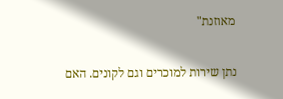מאוזנת"

נתן שירות למוכרים וגם לקונים. האם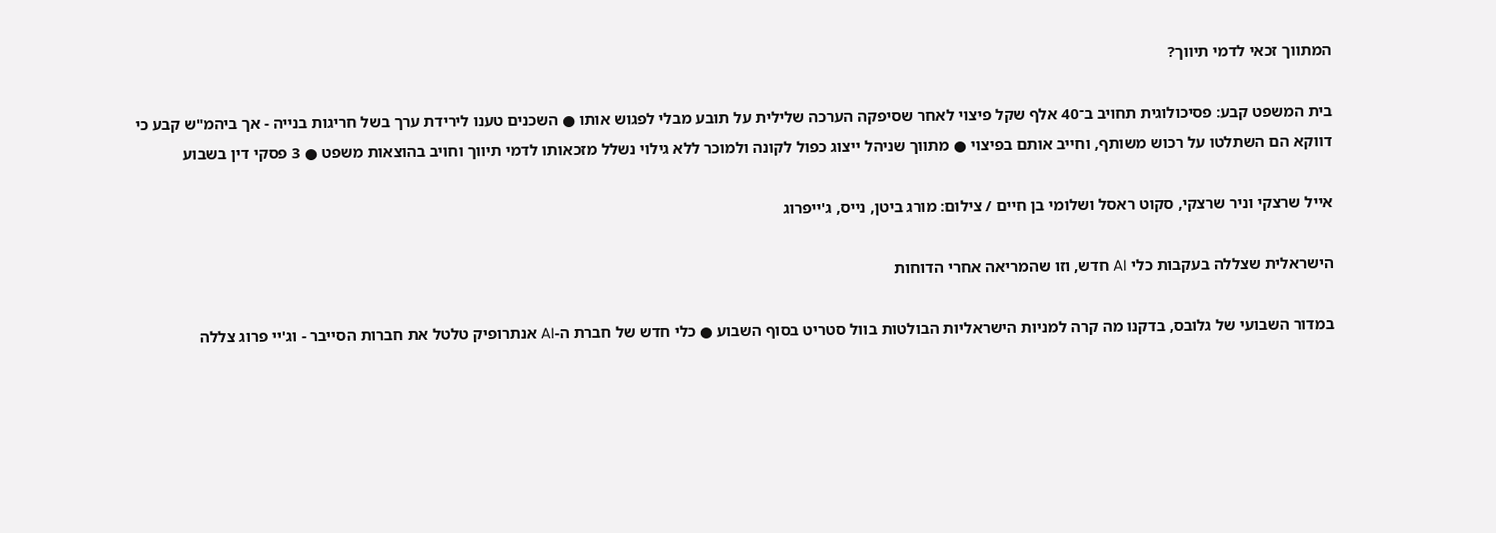המתווך זכאי לדמי תיווך?

בית המשפט קבע: פסיכולוגית תחויב ב־40 אלף שקל פיצוי לאחר שסיפקה הערכה שלילית על תובע מבלי לפגוש אותו ● השכנים טענו לירידת ערך בשל חריגות בנייה - אך ביהמ"ש קבע כי דווקא הם השתלטו על רכוש משותף, וחייב אותם בפיצוי ● מתווך שניהל ייצוג כפול לקונה ולמוכר ללא גילוי נשלל מזכאותו לדמי תיווך וחויב בהוצאות משפט ● 3 פסקי דין בשבוע

אייל שרצקי וניר שרצקי, סקוט ראסל ושלומי בן חיים / צילום: מורג ביטן, נייס, ג'ייפרוג

הישראלית שצללה בעקבות כלי AI חדש, וזו שהמריאה אחרי הדוחות

במדור השבועי של גלובס, בדקנו מה קרה למניות הישראליות הבולטות בוול סטריט בסוף השבוע ● כלי חדש של חברת ה-AI אנתרופיק טלטל את חברות הסייבר - וג'יי פרוג צללה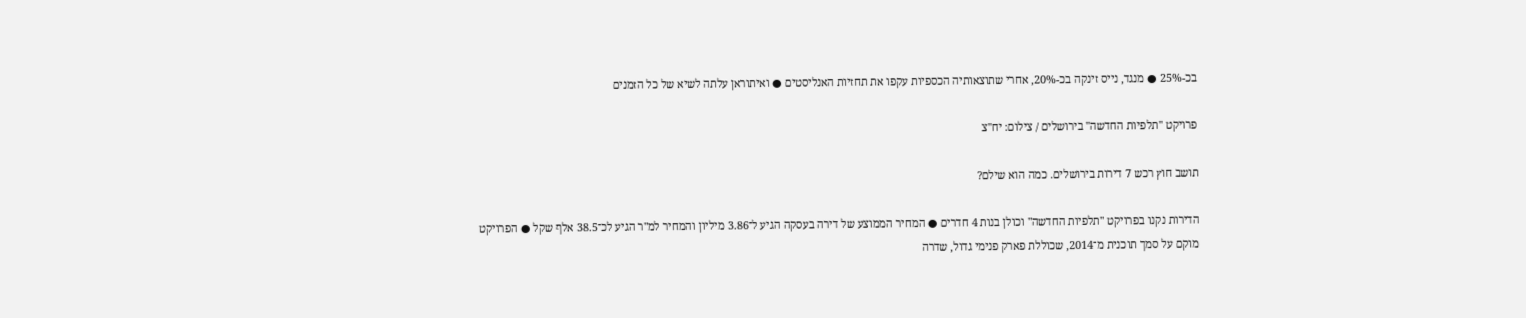בכ-25% ● מנגד, נייס זינקה בכ-20%, אחרי שתוצאותיה הכספיות עקפו את תחזיות האנליסטים ● ואיתוראן עלתה לשיא של כל הזמנים

פרויקט ''תלפיות החדשה'' בירושלים / צילום: יח''צ

תושב חוץ רכש 7 דירות בירושלים. כמה הוא שילם?

הדירות נקנו בפרויקט "תלפיות החדשה" וכולן בנות 4 חדרים ● המחיר הממוצע של דירה בעסקה הגיע ל־3.86 מיליון והמחיר למ"ר הגיע לכ־38.5 אלף שקל ● הפרויקט מוקם על סמך תוכנית מ־2014, שכוללת פארק פנימי גדול, שדרה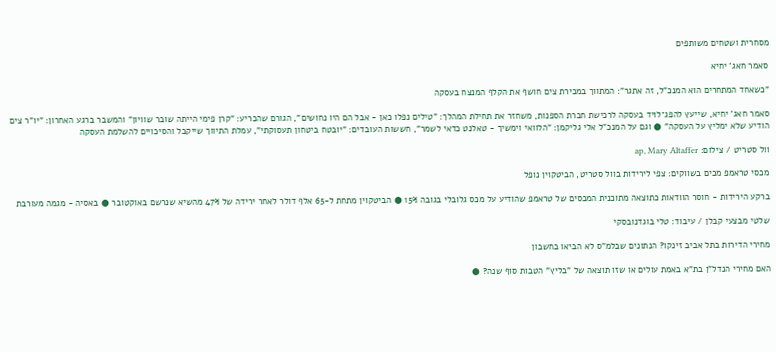מסחרית ושטחים משותפים

סאמר חאג' יחיא

"כשאחד המתחרים הוא המנכ"ל, זה אתגר": המתווך במכירת צים חושף את הקלף המנצח בעסקה

סאמר חאג' יחיא, שייעץ להפג־לויד בעסקה לרכישת חברת הספנות, משחזר את תחילת המהלך: "טילים נפלו כאן - אבל הם היו נחושים", הגורם שהכריע: "קרן פימי הייתה שובר שוויון" והמשבר ברגע האחרון: "יו"ר צים הודיע שלא ימליץ על העסקה" ● וגם על המנכ"ל אלי גליקמן: "הלוואי וימשיך - טאלנט כדאי לשמר", חששות העובדים: "יובטח ביטחון תעסוקתי", עמלת התיווך שייקבל והסיכויים להשלמת העסקה

וול סטריט / צילום: ap, Mary Altaffer

מכסי טראמפ מכים בשווקים: צפי לירידות בוול סטריט, הביטקוין נופל

ברקע הירידות - חוסר הוודאות כתוצאה מתוכנית המכסים של טראמפ שהודיע על מכס גלובלי בגובה 15% ● הביטקוין מתחת ל-65 אלף דולר לאחר ירידה של 47% מהשיא שנרשם באוקטובר ● באסיה - מגמה מעורבת

שלטי מבצעי קבלן / עיבוד: טלי בוגדנובסקי

מחירי הדירות בתל אביב זינקו? הנתונים שבלמ"ס לא הביאו בחשבון

האם מחירי הנדל"ן בת"א באמת עולים או שזו תוצאה של "בליץ" הטבות סוף שנה? ●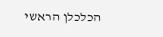הכלכלן הראשי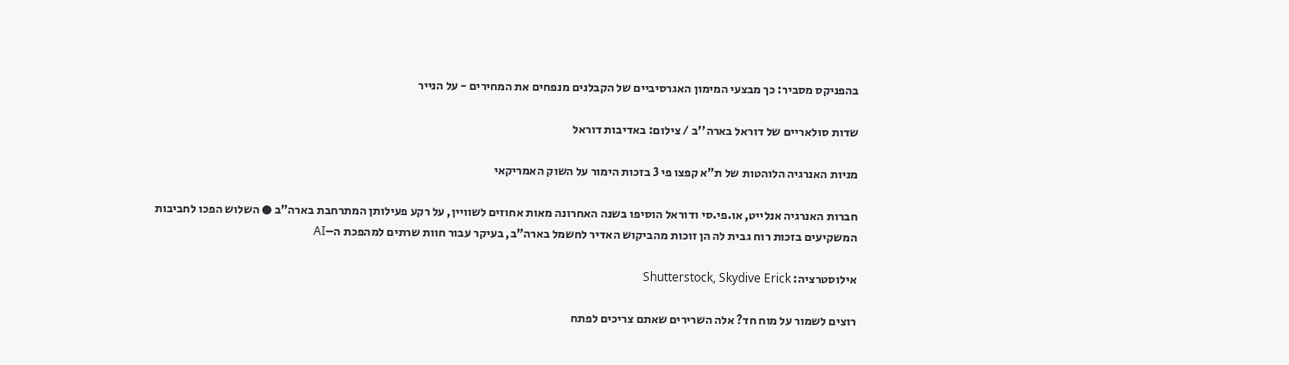בהפניקס מסביר: כך מבצעי המימון האגרסיביים של הקבלנים מנפחים את המחירים - על הנייר

שדות סולאריים של דוראל בארה''ב / צילום: באדיבות דוראל

מניות האנרגיה הלוהטות של ת"א קפצו פי 3 בזכות הימור על השוק האמריקאי

חברות האנרגיה אנלייט, או.פי.סי ודוראל הוסיפו בשנה האחרונה מאות אחוזים לשוויין, על רקע פעילותן המתרחבת בארה"ב ● השלוש הפכו לחביבות המשקיעים בזכות רוח גבית לה הן זוכות מהביקוש האדיר לחשמל בארה"ב, בעיקר עבור חוות שרתים למהפכת ה–AI

אילוסטרציה: Shutterstock, Skydive Erick

רוצים לשמור על מוח חד? אלה השרירים שאתם צריכים לפתח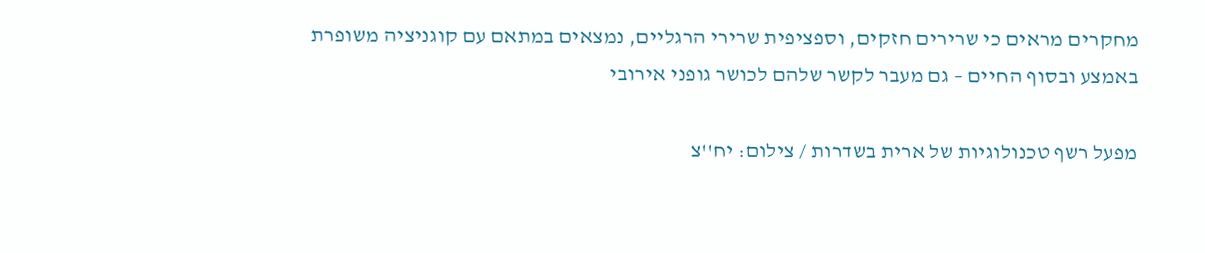מחקרים מראים כי שרירים חזקים, וספציפית שרירי הרגליים, נמצאים במתאם עם קוגניציה משופרת באמצע ובסוף החיים – גם מעבר לקשר שלהם לכושר גופני אירובי

מפעל רשף טכנולוגיות של ארית בשדרות / צילום: יח''צ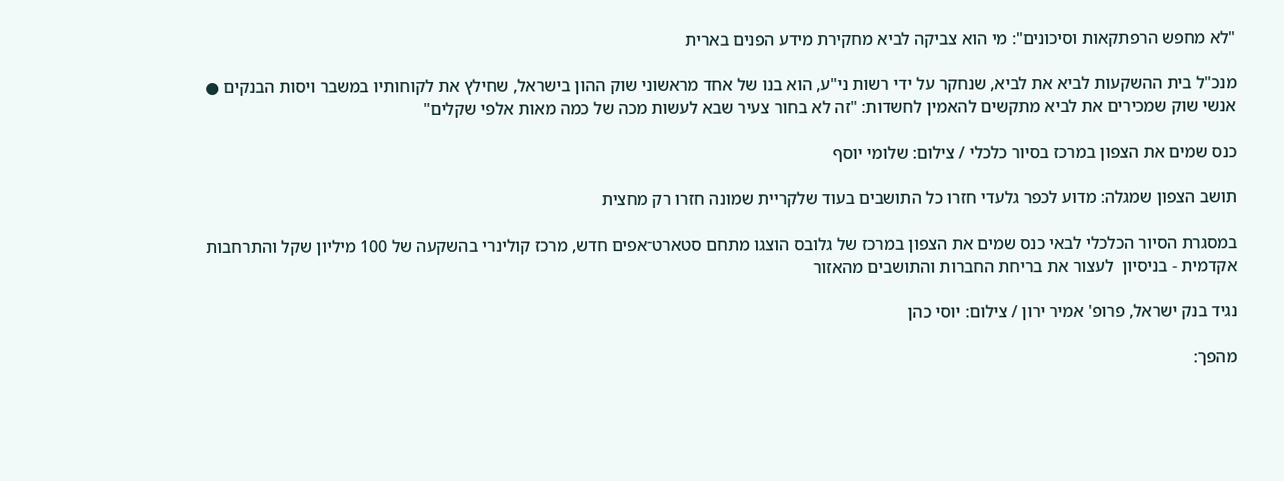"לא מחפש הרפתקאות וסיכונים": מי הוא צביקה לביא מחקירת מידע הפנים בארית

מנכ"ל בית ההשקעות לביא את לביא, שנחקר על ידי רשות ני"ע, הוא בנו של אחד מראשוני שוק ההון בישראל, שחילץ את לקוחותיו במשבר ויסות הבנקים ● אנשי שוק שמכירים את לביא מתקשים להאמין לחשדות: "זה לא בחור צעיר שבא לעשות מכה של כמה מאות אלפי שקלים"

כנס שמים את הצפון במרכז בסיור כלכלי / צילום: שלומי יוסף

תושב הצפון שמגלה: מדוע לכפר גלעדי חזרו כל התושבים בעוד שלקריית שמונה חזרו רק מחצית

במסגרת הסיור הכלכלי לבאי כנס שמים את הצפון במרכז של גלובס הוצגו מתחם סטארט־אפים חדש, מרכז קולינרי בהשקעה של 100 מיליון שקל והתרחבות אקדמית - בניסיון  לעצור את בריחת החברות והתושבים מהאזור

נגיד בנק ישראל, פרופ' אמיר ירון / צילום: יוסי כהן

מהפך: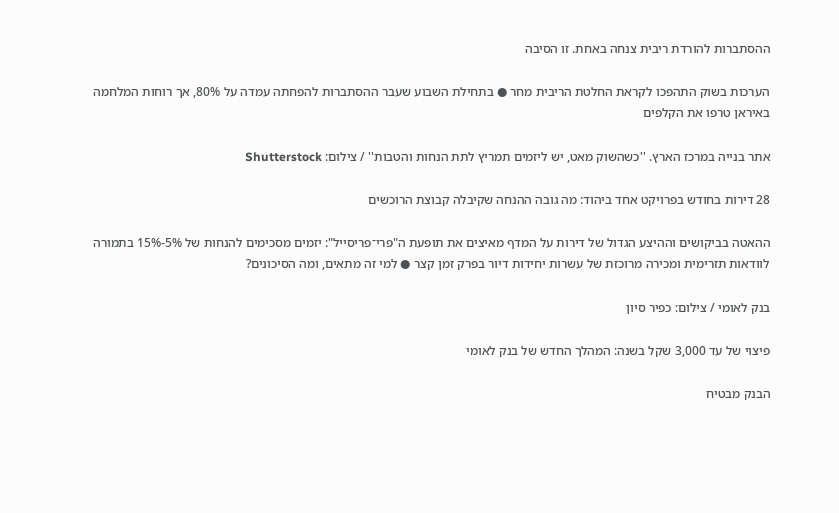ההסתברות להורדת ריבית צנחה באחת. זו הסיבה

הערכות בשוק התהפכו לקראת החלטת הריבית מחר ● בתחילת השבוע שעבר ההסתברות להפחתה עמדה על 80%, אך רוחות המלחמה באיראן טרפו את הקלפים

אתר בנייה במרכז הארץ. ''כשהשוק מאט, יש ליזמים תמריץ לתת הנחות והטבות'' / צילום: Shutterstock

28 דירות בחודש בפרויקט אחד ביהוד: מה גובה ההנחה שקיבלה קבוצת הרוכשים

ההאטה בביקושים וההיצע הגדול של דירות על המדף מאיצים את תופעת ה"פרי־פריסייל": יזמים מסכימים להנחות של 5%-15% בתמורה לוודאות תזרימית ומכירה מרוכזת של עשרות יחידות דיור בפרק זמן קצר ● למי זה מתאים, ומה הסיכונים?

בנק לאומי / צילום: כפיר סיון

פיצוי של עד 3,000 שקל בשנה: המהלך החדש של בנק לאומי

הבנק מבטיח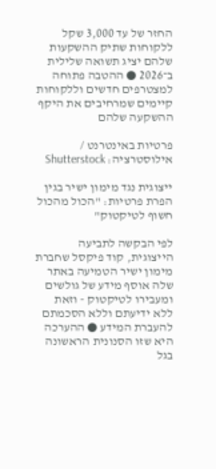החזר של עד 3,000 שקל ללקוחות שתיק ההשקעות שלהם יציג תשואה שלילית ב־2026 ● ההטבה פתוחה למצטרפים חדשים וללקוחות קיימים שמרחיבים את היקף ההשקעה שלהם

פרטיות באינטרנט / אילוסטרציה: Shutterstock

ייצוגית נגד מימון ישיר בגין הפרת פרטיות: "הכול מהכול חשוף לטיקטוק"

לפי הבקשה לתביעה הייצוגית, קוד פיקסל שחברת מימון ישיר הטמיעה באתר שלה אוסף מידע של גולשים ומעבירו לטיקטוק - וזאת ללא ידיעתם וללא הסכמתם להעברת המידע ● ההערכה היא שזו הסנונית הראשונה בגל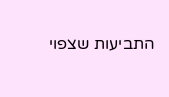התביעות שצפוי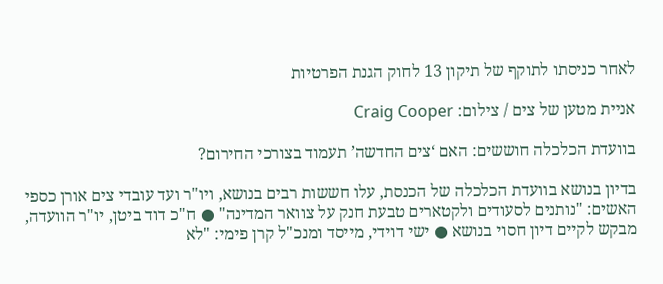לאחר כניסתו לתוקף של תיקון 13 לחוק הגנת הפרטיות

אניית מטען של צים / צילום: Craig Cooper

בוועדת הכלכלה חוששים: האם ‘צים החדשה’ תעמוד בצורכי החירום?

בדיון בנושא בוועדת הכלכלה של הכנסת, עלו חששות רבים בנושא, ויו"ר ועד עובדי צים אורן כספי האשים: "נותנים לסעודים ולקטארים טבעת חנק על צוואר המדינה" ● ח"כ דוד ביטן, יו"ר הוועדה, מבקש לקיים דיון חסוי בנושא ● ישי דוידי, מייסד ומנכ"ל קרן פימי: "לא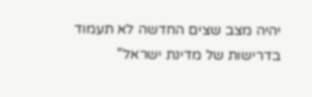יהיה מצב שצים החדשה לא תעמוד בדרישות של מדינת ישראל"